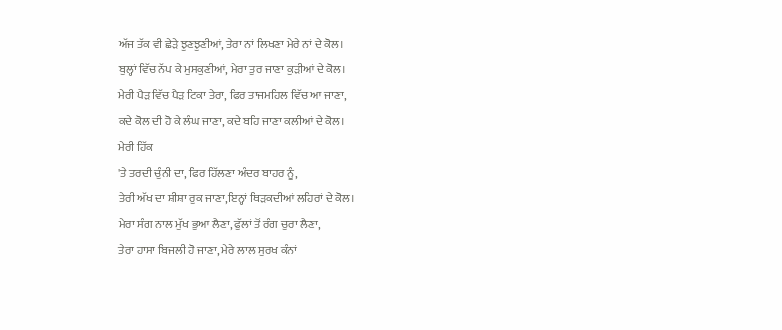ਅੱਜ ਤੱਕ ਵੀ ਛੇੜੇ ਝੁਣਝੁਣੀਆਂ, ਤੇਰਾ ਨਾਂ ਲਿਖਣਾ ਮੇਰੇ ਨਾਂ ਦੇ ਕੋਲ।
ਬੁਲ੍ਹਾਂ ਵਿੱਚ ਨੱਪ ਕੇ ਮੁਸਕੁਣੀਆਂ, ਮੇਰਾ ਤੁਰ ਜਾਣਾ ਕੁੜੀਆਂ ਦੇ ਕੋਲ।
ਮੇਰੀ ਪੈੜ ਵਿੱਚ ਪੈੜ ਟਿਕਾ ਤੇਰਾ, ਫਿਰ ਤਾਜਮਹਿਲ ਵਿੱਚ ਆ ਜਾਣਾ,
ਕਦੇ ਕੋਲ ਦੀ ਹੋ ਕੇ ਲੰਘ ਜਾਣਾ, ਕਦੇ ਬਹਿ ਜਾਣਾ ਕਲੀਆਂ ਦੇ ਕੋਲ।
ਮੇਰੀ ਹਿੱਕ
'ਤੇ ਤਰਦੀ ਚੁੰਨੀ ਦਾ, ਫਿਰ ਹਿੱਲਣਾ ਅੰਦਰ ਬਾਹਰ ਨੂੰ,
ਤੇਰੀ ਅੱਖ ਦਾ ਸ਼ੀਸ਼ਾ ਰੁਕ ਜਾਣਾ,ਇਨ੍ਹਾਂ ਥਿੜਕਦੀਆਂ ਲਹਿਰਾਂ ਦੇ ਕੋਲ।
ਮੇਰਾ ਸੰਗ ਨਾਲ ਮੁੱਖ ਭੁਆ ਲੈਣਾ, ਫੁੱਲਾਂ ਤੋਂ ਰੰਗ ਚੁਰਾ ਲੈਣਾ,
ਤੇਰਾ ਹਾਸਾ ਬਿਜਲੀ ਹੋ ਜਾਣਾ, ਮੇਰੇ ਲਾਲ ਸੁਰਖ ਕੰਨਾਂ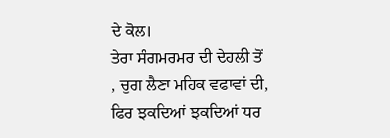ਦੇ ਕੋਲ।
ਤੇਰਾ ਸੰਗਮਰਮਰ ਦੀ ਦੇਹਲੀ ਤੋਂ
, ਚੁਗ ਲੈਣਾ ਮਹਿਕ ਵਫਾਵਾਂ ਦੀ,
ਫਿਰ ਝਕਦਿਆਂ ਝਕਦਿਆਂ ਧਰ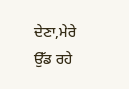ਦੇਣਾ,ਮੇਰੇ ਉੱਡ ਰਹੇ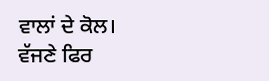ਵਾਲਾਂ ਦੇ ਕੋਲ।
ਵੱਜਣੇ ਫਿਰ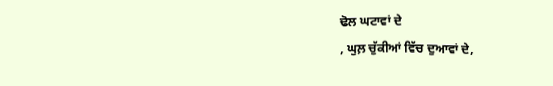ਢੋਲ ਘਟਾਵਾਂ ਦੇ
, ਘੁਲ਼ ਚੁੱਕੀਆਂ ਵਿੱਚ ਦੁਆਵਾਂ ਦੇ,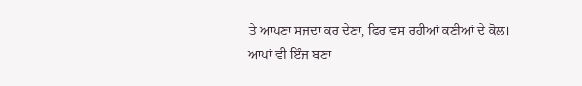ਤੇ ਆਪਣਾ ਸਜਦਾ ਕਰ ਦੇਣਾ, ਫਿਰ ਵਸ ਰਹੀਆਂ ਕਣੀਆਂ ਦੇ ਕੋਲ।
ਆਪਾਂ ਵੀ ਇੰਜ ਬਣਾ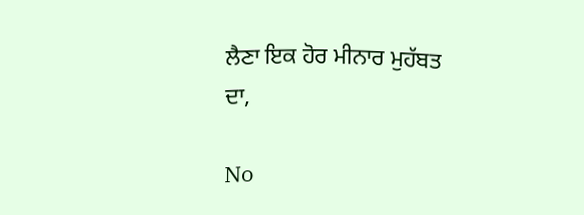ਲੈਣਾ ਇਕ ਹੋਰ ਮੀਨਾਰ ਮੁਹੱਬਤ
ਦਾ,

No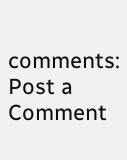comments:
Post a Comment